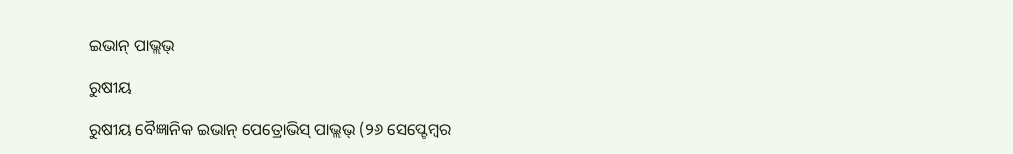ଇଭାନ୍ ପାଭ୍ଲଭ୍

ରୁଷୀୟ

ରୁଷୀୟ ବୈଜ୍ଞାନିକ ଇଭାନ୍ ପେତ୍ରୋଭିସ୍ ପାଭ୍ଲଭ୍ (୨୬ ସେପ୍ଟେମ୍ବର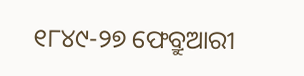୧୮୪୯-୨୭ ଫେବ୍ରୁଆରୀ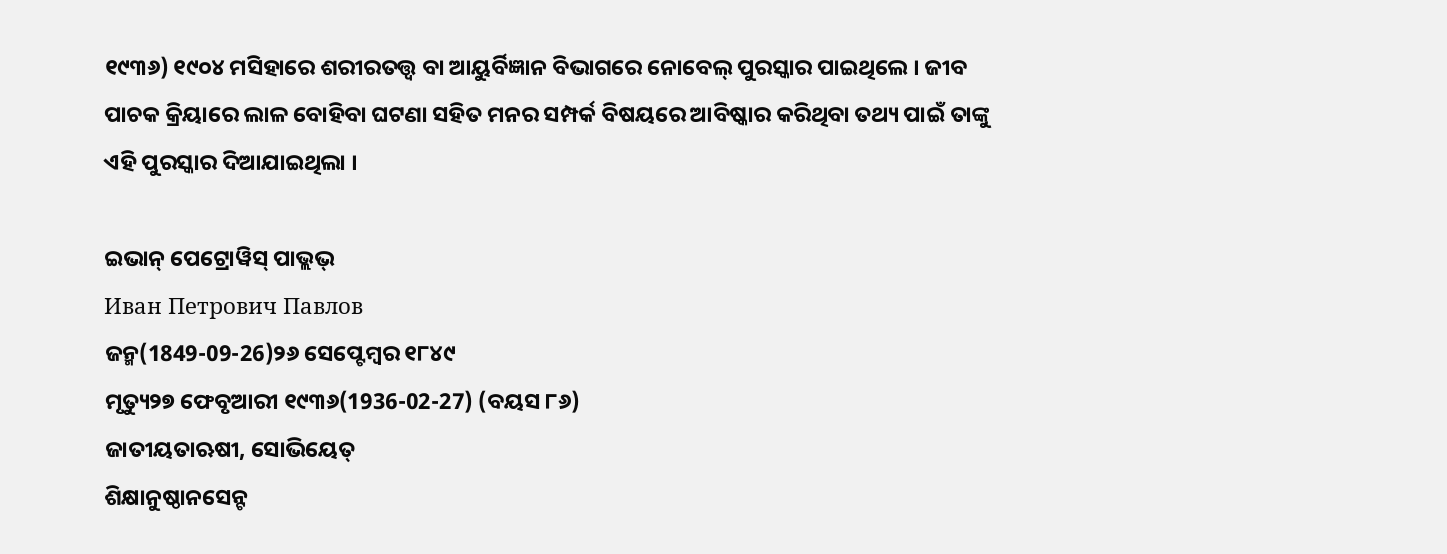୧୯୩୬) ୧୯୦୪ ମସିହାରେ ଶରୀରତତ୍ତ୍ୱ ବା ଆୟୁର୍ବିଜ୍ଞାନ ବିଭାଗରେ ନୋବେଲ୍ ପୁରସ୍କାର ପାଇଥିଲେ । ଜୀବ ପାଚକ କ୍ରିୟାରେ ଲାଳ ବୋହିବା ଘଟଣା ସହିତ ମନର ସମ୍ପର୍କ ବିଷୟରେ ଆବିଷ୍କାର କରିଥିବା ତଥ୍ୟ ପାଇଁ ତାଙ୍କୁ ଏହି ପୁରସ୍କାର ଦିଆଯାଇଥିଲା ।

ଇଭାନ୍ ପେଟ୍ରୋୱିସ୍ ପାଭ୍ଲଭ୍
Иван Петрович Павлов
ଜନ୍ମ(1849-09-26)୨୬ ସେପ୍ଟେମ୍ବର ୧୮୪୯
ମୃତ୍ୟୁ୨୭ ଫେବୃଆରୀ ୧୯୩୬(1936-02-27) (ବୟସ ୮୬)
ଜାତୀୟତାଋଷୀ, ସୋଭିୟେତ୍
ଶିକ୍ଷାନୁଷ୍ଠାନସେନ୍ଟ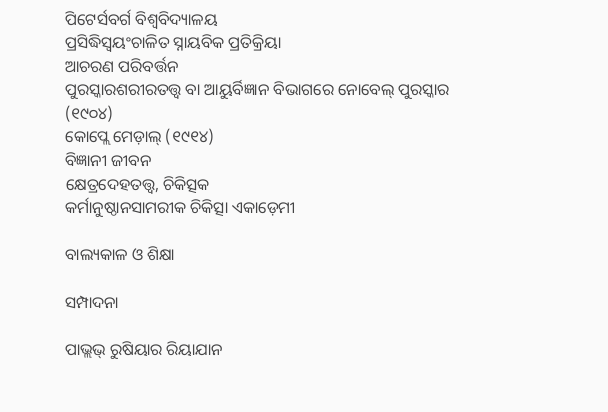ପିଟେର୍ସବର୍ଗ ବିଶ୍ୱବିଦ୍ୟାଳୟ
ପ୍ରସିଦ୍ଧିସ୍ୱୟଂଚାଳିତ ସ୍ନାୟବିକ ପ୍ରତିକ୍ରିୟା
ଆଚରଣ ପରିବର୍ତ୍ତନ
ପୁରସ୍କାରଶରୀରତତ୍ତ୍ୱ ବା ଆୟୁର୍ବିଜ୍ଞାନ ବିଭାଗରେ ନୋବେଲ୍ ପୁରସ୍କାର (୧୯୦୪)
କୋପ୍ଲେ ମେଡ଼ାଲ୍ (୧୯୧୪)
ବିଜ୍ଞାନୀ ଜୀବନ
କ୍ଷେତ୍ରଦେହତତ୍ତ୍ୱ, ଚିକିତ୍ସକ
କର୍ମାନୁଷ୍ଠାନସାମରୀକ ଚିକିତ୍ସା ଏକାଡ଼େମୀ

ବାଲ୍ୟକାଳ ଓ ଶିକ୍ଷା

ସମ୍ପାଦନା

ପାଭ୍ଲଭ୍ ରୁଷିୟାର ରିୟାଯାନ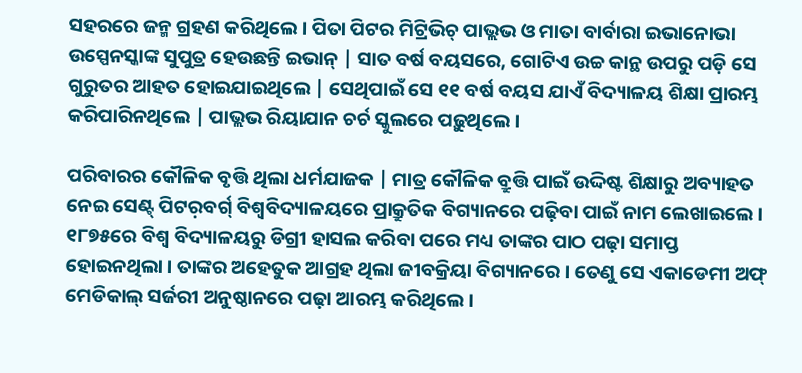ସହରରେ ଜନ୍ମ ଗ୍ରହଣ କରିଥିଲେ । ପିତା ପିଟର ମିଟ୍ରିଭିଚ୍ ପାଭ୍ଲଭ ଓ ମାତା ବାର୍ବାରା ଇଭାନୋଭା ଉସ୍ପେନସ୍କାଙ୍କ ସୁପୁତ୍ର ହେଉଛନ୍ତି ଇଭାନ୍ | ସାତ ବର୍ଷ ବୟସରେ, ଗୋଟିଏ ଉଚ୍ଚ କାନ୍ଥ ଉପରୁ ପଡ଼ି ସେ ଗୁରୁତର ଆହତ ହୋଇଯାଇଥିଲେ | ସେଥିପାଇଁ ସେ ୧୧ ବର୍ଷ ବୟସ ଯାଏଁ ବିଦ୍ୟାଳୟ ଶିକ୍ଷା ପ୍ରାରମ୍ଭ କରିପାରିନଥିଲେ | ପାଭ୍ଲଭ ରିୟାଯାନ ଚର୍ଚ ସ୍କୁଲରେ ପଢ଼ୁଥିଲେ ।

ପରିବାରର କୌଳିକ ବୃତ୍ତି ଥିଲା ଧର୍ମଯାଜକ | ମାତ୍ର କୌଳିକ ବ୍ରୁତ୍ତି ପାଇଁ ଉଦ୍ଦିଷ୍ଟ ଶିକ୍ଷାରୁ ଅବ୍ୟାହତ ନେଇ ସେଣ୍ଟ୍ ପିଟର଼ବର୍ଗ୍ ବିଶ୍ୱବିଦ୍ୟାଳୟରେ ପ୍ରାକ୍ରୁତିକ ବିଗ୍ୟାନରେ ପଢ଼ିବା ପାଇଁ ନାମ ଲେଖାଇଲେ । ୧୮୭୫ରେ ବିଶ୍ୱ ବିଦ୍ୟାଳୟରୁ ଡିଗ୍ରୀ ହାସଲ କରିବା ପରେ ମଧ୍ୟ ତାଙ୍କର ପାଠ ପଢ଼ା ସମାପ୍ତ ହୋଇନଥିଲା । ତାଙ୍କର ଅହେତୁକ ଆଗ୍ରହ ଥିଲା ଜୀବକ୍ରିୟା ବିଗ୍ୟାନରେ । ତେଣୁ ସେ ଏକାଡେମୀ ଅଫ୍ ମେଡିକାଲ୍ ସର୍ଜରୀ ଅନୁଷ୍ଠାନରେ ପଢ଼ା ଆରମ୍ଭ କରିଥିଲେ ।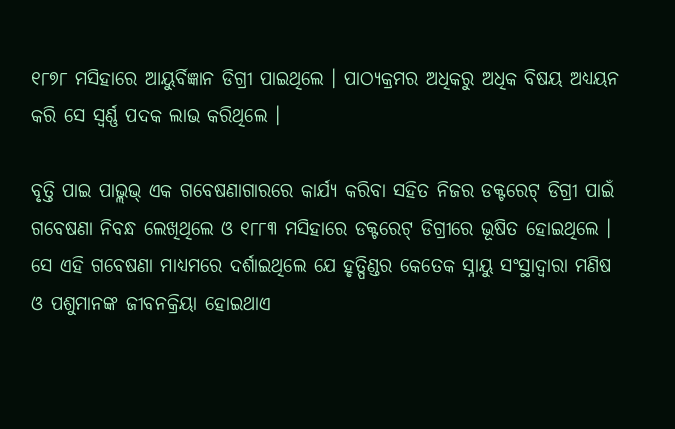୧୮୭୮ ମସିହାରେ ଆୟୁର୍ବିଜ୍ଞାନ ଡିଗ୍ରୀ ପାଇଥିଲେ । ପାଠ୍ୟକ୍ରମର ଅଧିକରୁ ଅଧିକ ବିଷୟ ଅଧ୍ୟୟନ କରି ସେ ସ୍ୱର୍ଣ୍ଣ ପଦକ ଲାଭ କରିଥିଲେ ।

ବୃତ୍ତି ପାଇ ପାଭ୍ଲଭ୍ ଏକ ଗବେଷଣାଗାରରେ କାର୍ଯ୍ୟ କରିବା ସହିତ ନିଜର ଡକ୍ଟରେଟ୍ ଡିଗ୍ରୀ ପାଇଁ ଗବେଷଣା ନିବନ୍ଧ ଲେଖିଥିଲେ ଓ ୧୮୮୩ ମସିହାରେ ଡକ୍ଟରେଟ୍ ଡିଗ୍ରୀରେ ଭୂଷିତ ହୋଇଥିଲେ । ସେ ଏହି ଗବେଷଣା ମାଧ୍ୟମରେ ଦର୍ଶାଇଥିଲେ ଯେ ହୃତ୍ପିଣ୍ଡର କେତେକ ସ୍ନାୟୁ ସଂସ୍ଥାଦ୍ୱାରା ମଣିଷ ଓ ପଶୁମାନଙ୍କ ଜୀବନକ୍ରିୟା ହୋଇଥାଏ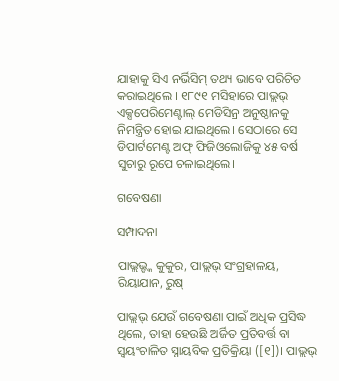ଯାହାକୁ ସିଏ ନର୍ଭିସିମ୍ ତଥ୍ୟ ଭାବେ ପରିଚିତ କରାଇଥିଲେ । ୧୮୯୧ ମସିହାରେ ପାଭ୍ଲଭ୍ ଏକ୍ସପେରିମେଣ୍ଟାଲ୍ ମେଡିସିନ୍ର ଅନୁଷ୍ଠାନକୁ ନିମନ୍ତ୍ରିତ ହୋଇ ଯାଇଥିଲେ। ସେଠାରେ ସେ ଡିପାର୍ଟମେଣ୍ଟ ଅଫ୍ ଫିଜିଓଲୋଜିକୁ ୪୫ ବର୍ଷ ସୁଚାରୁ ରୂପେ ଚଳାଇଥିଲେ।

ଗବେଷଣା

ସମ୍ପାଦନା

ପାଭ୍ଲଭ୍ଙ୍କ କୁକୁର, ପାଭ୍ଲଭ୍ ସଂଗ୍ରହାଳୟ, ରିୟାଯାନ, ରୁଷ୍

ପାଭ୍ଲଭ୍ ଯେଉଁ ଗବେଷଣା ପାଇଁ ଅଧିକ ପ୍ରସିଦ୍ଧ ଥିଲେ, ତାହା ହେଉଛି ଅର୍ଜିତ ପ୍ରତିବର୍ତ୍ତ ବା ସ୍ୱୟଂଚାଳିତ ସ୍ନାୟବିକ ପ୍ରତିକ୍ରିୟା ([୧])। ପାଭ୍ଲଭ୍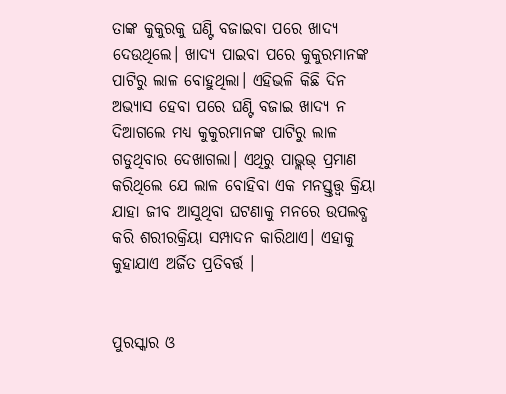ତାଙ୍କ କୁକୁରକୁ ଘଣ୍ଟି ବଜାଇବା ପରେ ଖାଦ୍ୟ ଦେଉଥିଲେ। ଖାଦ୍ୟ ପାଇବା ପରେ କୁକୁରମାନଙ୍କ ପାଟିରୁ ଲାଳ ବୋହୁଥିଲା। ଏହିଭଳି କିଛି ଦିନ ଅଭ୍ୟାସ ହେବା ପରେ ଘଣ୍ଟି ବଜାଇ ଖାଦ୍ୟ ନ ଦିଆଗଲେ ମଧ୍ୟ କୁକୁରମାନଙ୍କ ପାଟିରୁ ଲାଳ ଗଡୁଥିବାର ଦେଖାଗଲା। ଏଥିରୁ ପାଭ୍ଲଭ୍ ପ୍ରମାଣ କରିଥିଲେ ଯେ ଲାଳ ବୋହିବା ଏକ ମନସ୍ତ୍ତତ୍ତ୍ୱ କ୍ରିୟା ଯାହା ଜୀବ ଆସୁଥିବା ଘଟଣାକୁ ମନରେ ଉପଲବ୍ଧ କରି ଶରୀରକ୍ରିୟା ସମ୍ପାଦନ କାରିଥାଏ। ଏହାକୁ କୁହାଯାଏ ଅର୍ଜିତ ପ୍ରତିବର୍ତ୍ତ ।


ପୁରସ୍କାର ଓ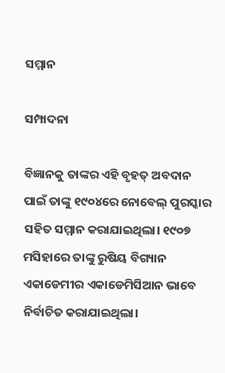ସମ୍ମାନ

ସମ୍ପାଦନା

ବିଜ୍ଞାନକୁ ତାଙ୍କର ଏହି ବୃହତ୍ ଅବଦାନ ପାଇଁ ତାଙ୍କୁ ୧୯୦୪ରେ ନୋବେଲ୍ ପୁରସ୍କାର ସହିତ ସମ୍ମାନ କରାଯାଇଥିଲା। ୧୯୦୭ ମସିହାରେ ତାଙ୍କୁ ରୁଷିୟ ବିଗ୍ୟାନ ଏକାଡେମୀର ଏକାଡେମିସିଆନ ଭାବେ ନିର୍ବାଚିତ କରାଯାଇଥିଲା।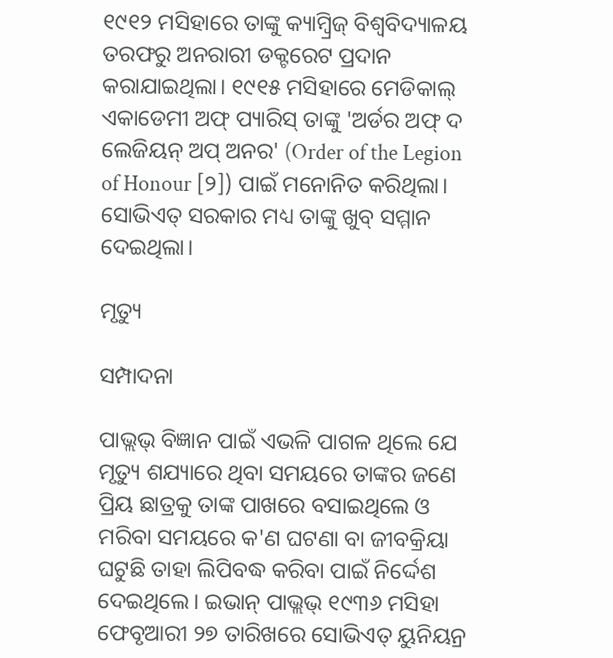୧୯୧୨ ମସିହାରେ ତାଙ୍କୁ କ୍ୟାମ୍ବ୍ରିଜ୍ ବିଶ୍ୱବିଦ୍ୟାଳୟ ତରଫରୁ ଅନରାରୀ ଡକ୍ଟରେଟ ପ୍ରଦାନ କରାଯାଇଥିଲା। ୧୯୧୫ ମସିହାରେ ମେଡିକାଲ୍ ଏକାଡେମୀ ଅଫ୍ ପ୍ୟାରିସ୍ ତାଙ୍କୁ 'ଅର୍ଡର ଅଫ୍ ଦ ଲେଜିୟନ୍ ଅପ୍ ଅନର' (Order of the Legion of Honour [୨]) ପାଇଁ ମନୋନିତ କରିଥିଲା। ସୋଭିଏତ୍ ସରକାର ମଧ୍ୟ ତାଙ୍କୁ ଖୁବ୍ ସମ୍ମାନ ଦେଇଥିଲା।

ମୃତ୍ୟୁ

ସମ୍ପାଦନା

ପାଭ୍ଲଭ୍ ବିଜ୍ଞାନ ପାଇଁ ଏଭଳି ପାଗଳ ଥିଲେ ଯେ ମୃତ୍ୟୁ ଶଯ୍ୟାରେ ଥିବା ସମୟରେ ତାଙ୍କର ଜଣେ ପ୍ରିୟ ଛାତ୍ରକୁ ତାଙ୍କ ପାଖରେ ବସାଇଥିଲେ ଓ ମରିବା ସମୟରେ କ'ଣ ଘଟଣା ବା ଜୀବକ୍ରିୟା ଘଟୁଛି ତାହା ଲିପିବଦ୍ଧ କରିବା ପାଇଁ ନିର୍ଦ୍ଦେଶ ଦେଇଥିଲେ। ଇଭାନ୍ ପାଭ୍ଲଭ୍ ୧୯୩୬ ମସିହା ଫେବୃଆରୀ ୨୭ ତାରିଖରେ ସୋଭିଏତ୍ ୟୁନିୟନ୍ର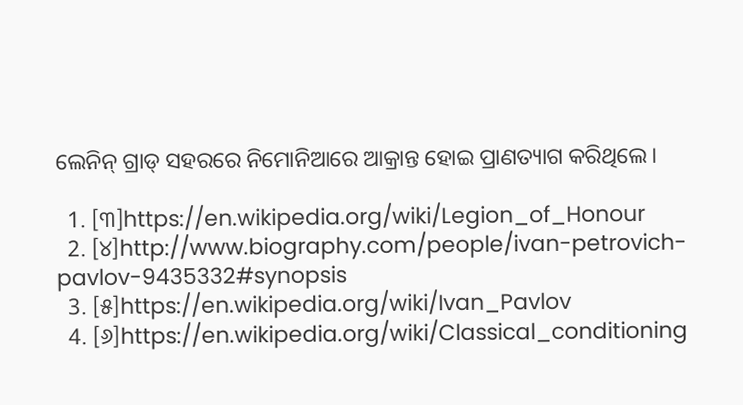ଲେନିନ୍ ଗ୍ରାଡ୍ ସହରରେ ନିମୋନିଆରେ ଆକ୍ରାନ୍ତ ହୋଇ ପ୍ରାଣତ୍ୟାଗ କରିଥିଲେ।

  1. [୩]https://en.wikipedia.org/wiki/Legion_of_Honour
  2. [୪]http://www.biography.com/people/ivan-petrovich-pavlov-9435332#synopsis
  3. [୫]https://en.wikipedia.org/wiki/Ivan_Pavlov
  4. [୬]https://en.wikipedia.org/wiki/Classical_conditioning